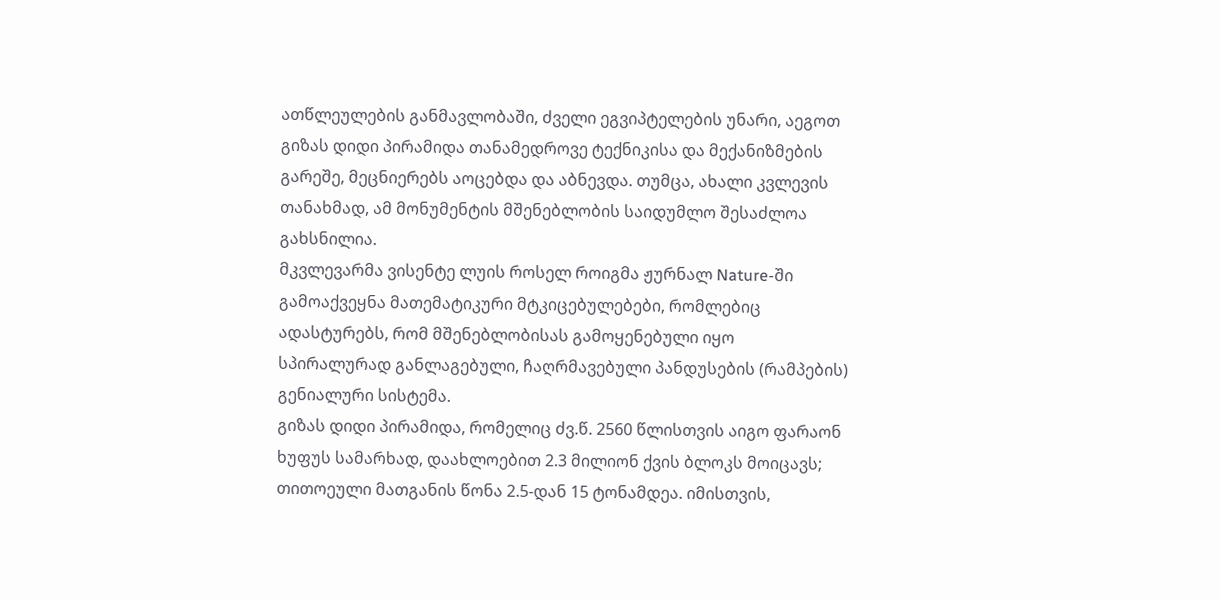ათწლეულების განმავლობაში, ძველი ეგვიპტელების უნარი, აეგოთ გიზას დიდი პირამიდა თანამედროვე ტექნიკისა და მექანიზმების გარეშე, მეცნიერებს აოცებდა და აბნევდა. თუმცა, ახალი კვლევის თანახმად, ამ მონუმენტის მშენებლობის საიდუმლო შესაძლოა გახსნილია.
მკვლევარმა ვისენტე ლუის როსელ როიგმა ჟურნალ Nature-ში გამოაქვეყნა მათემატიკური მტკიცებულებები, რომლებიც ადასტურებს, რომ მშენებლობისას გამოყენებული იყო სპირალურად განლაგებული, ჩაღრმავებული პანდუსების (რამპების) გენიალური სისტემა.
გიზას დიდი პირამიდა, რომელიც ძვ.წ. 2560 წლისთვის აიგო ფარაონ ხუფუს სამარხად, დაახლოებით 2.3 მილიონ ქვის ბლოკს მოიცავს; თითოეული მათგანის წონა 2.5-დან 15 ტონამდეა. იმისთვის,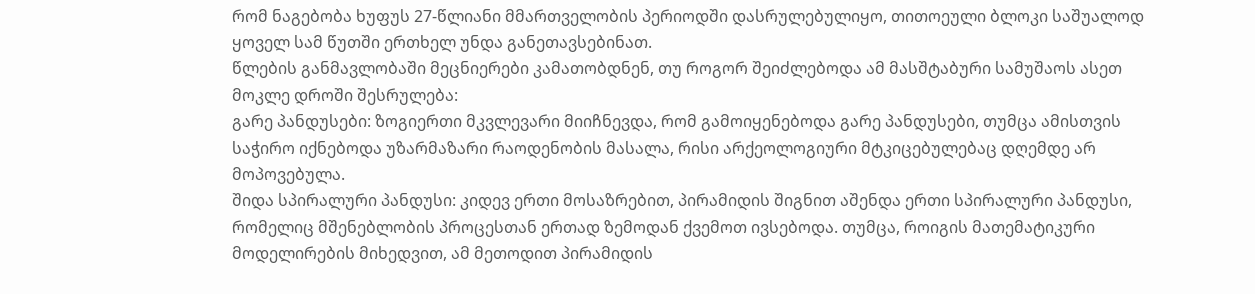რომ ნაგებობა ხუფუს 27-წლიანი მმართველობის პერიოდში დასრულებულიყო, თითოეული ბლოკი საშუალოდ ყოველ სამ წუთში ერთხელ უნდა განეთავსებინათ.
წლების განმავლობაში მეცნიერები კამათობდნენ, თუ როგორ შეიძლებოდა ამ მასშტაბური სამუშაოს ასეთ მოკლე დროში შესრულება:
გარე პანდუსები: ზოგიერთი მკვლევარი მიიჩნევდა, რომ გამოიყენებოდა გარე პანდუსები, თუმცა ამისთვის საჭირო იქნებოდა უზარმაზარი რაოდენობის მასალა, რისი არქეოლოგიური მტკიცებულებაც დღემდე არ მოპოვებულა.
შიდა სპირალური პანდუსი: კიდევ ერთი მოსაზრებით, პირამიდის შიგნით აშენდა ერთი სპირალური პანდუსი, რომელიც მშენებლობის პროცესთან ერთად ზემოდან ქვემოთ ივსებოდა. თუმცა, როიგის მათემატიკური მოდელირების მიხედვით, ამ მეთოდით პირამიდის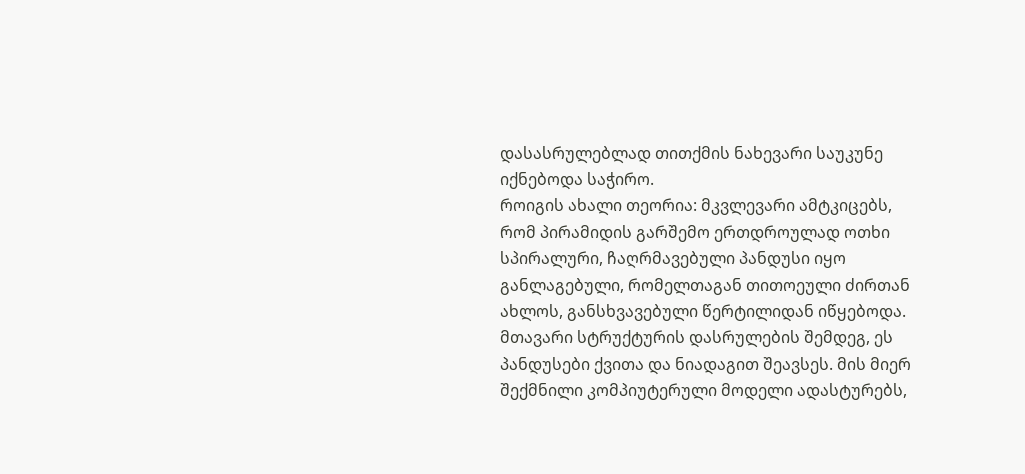დასასრულებლად თითქმის ნახევარი საუკუნე იქნებოდა საჭირო.
როიგის ახალი თეორია: მკვლევარი ამტკიცებს, რომ პირამიდის გარშემო ერთდროულად ოთხი სპირალური, ჩაღრმავებული პანდუსი იყო განლაგებული, რომელთაგან თითოეული ძირთან ახლოს, განსხვავებული წერტილიდან იწყებოდა. მთავარი სტრუქტურის დასრულების შემდეგ, ეს პანდუსები ქვითა და ნიადაგით შეავსეს. მის მიერ შექმნილი კომპიუტერული მოდელი ადასტურებს,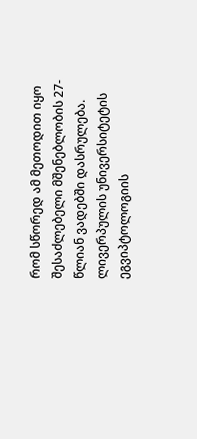რომ სწორედ ამ მეთოდით იყო შესაძლებელი მშენებლობის 27-წლიან ვადებში დასრულება.
ლივერპულის უნივერსიტეტის ეგვიპტოლოგიის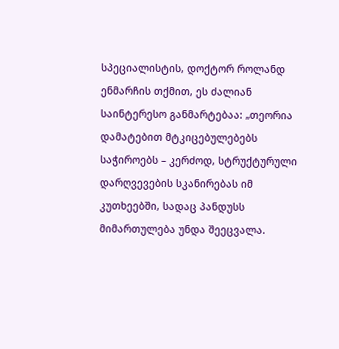სპეციალისტის, დოქტორ როლანდ ენმარჩის თქმით, ეს ძალიან საინტერესო განმარტებაა: „თეორია დამატებით მტკიცებულებებს საჭიროებს – კერძოდ, სტრუქტურული დარღვევების სკანირებას იმ კუთხეებში, სადაც პანდუსს მიმართულება უნდა შეეცვალა.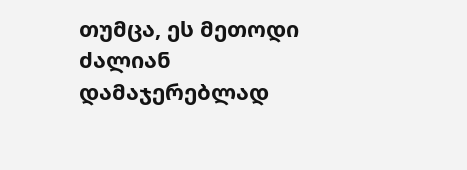თუმცა, ეს მეთოდი ძალიან დამაჯერებლად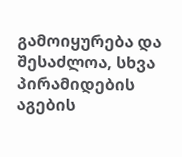გამოიყურება და შესაძლოა, სხვა პირამიდების აგების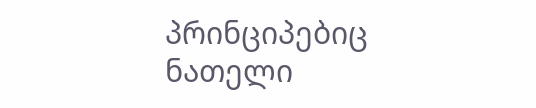პრინციპებიც ნათელი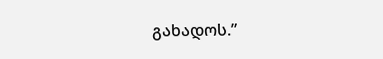გახადოს.”